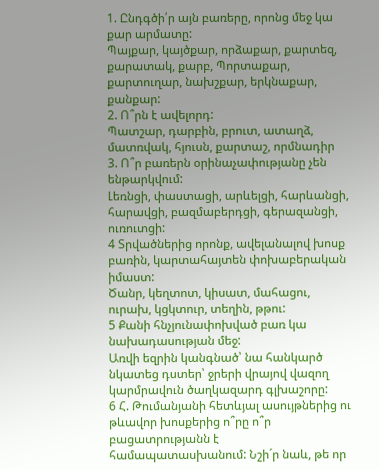1. Ընդգծի՛ր այն բառերը, որոնց մեջ կա քար արմատը:
Պայքար, կայծքար, որձաքար, քարտեզ, քարատակ, քարբ, Պորտաքար, քարտուղար, նախշքար, երկնաքար, քանքար:
2. Ո՞րն է ավելորդ:
Պատշար, դարբին, բրուտ, ատաղձ, մատռվակ, հյուսն, քարտաշ, որմնադիր
3. Ո՞ր բառերն օրինաչափությանը չեն ենթարկվում:
Լեռնցի, փաստացի, արևելցի, հարևանցի, հարավցի, բազմաբերդցի, գերազանցի, ուռուտցի:
4 Տրվածներից որոնք, ավելանալով խոսք բառին, կարտահայտեն փոխաբերական իմաստ:
Ծանր, կեղտոտ, կիսատ, մահացու, ուրախ, կցկտուր, տեղին, թթու:
5 Քանի հնչյունափոխված բառ կա նախադասության մեջ:
Առվի եզրին կանգնած՝ նա հանկարծ նկատեց դստեր՝ ջրերի վրայով վազող կարմրավուն ծաղկազարդ գլխաշորը:
6 Հ. Թումանյանի հետևյալ ասույթներից ու թևավոր խոսքերից ո՞րը ո՞ր բացատրությանն է համապատասխանում: Նշի´ր նաև, թե որ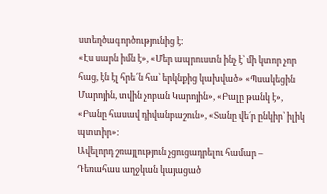ստեղծագործությունից է:
«Էս սարն իմն է», «Մեր ապրուստն ինչ է՝ մի կտոր չոր հաց, էն էլ հրե՜ն հա՝ երկնքից կախված» «Պսակեցին Մարոյին, տվին չոբան Կարոյին», «Բալը թանկ է», «Բանը հասավ դիվանբաշուն», «Տանը վե´ր ընկիր՝ իլիկ պտտիր»:
Ավելորդ շռայլություն չցուցադրելու համար –
Դեռահաս աղջկան կայացած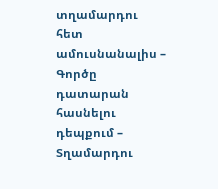տղամարդու հետ ամուսնանալիս –
Գործը դատարան հասնելու դեպքում –
Տղամարդու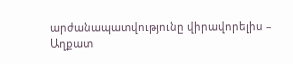արժանապատվությունը վիրավորելիս –
Աղքատ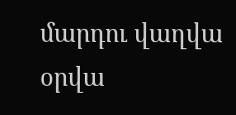մարդու վաղվա օրվա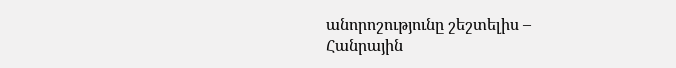անորոշությունը շեշտելիս –
Հանրային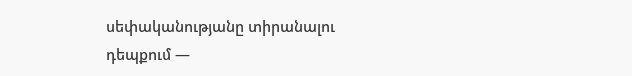սեփականությանը տիրանալու դեպքում —